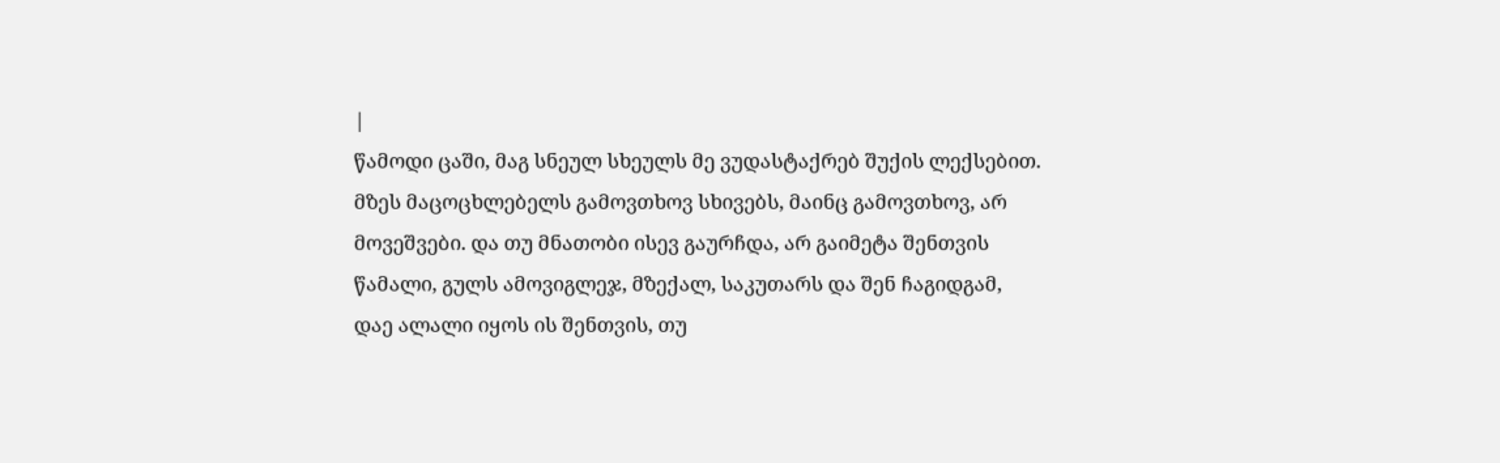|
წამოდი ცაში, მაგ სნეულ სხეულს მე ვუდასტაქრებ შუქის ლექსებით. მზეს მაცოცხლებელს გამოვთხოვ სხივებს, მაინც გამოვთხოვ, არ მოვეშვები. და თუ მნათობი ისევ გაურჩდა, არ გაიმეტა შენთვის წამალი, გულს ამოვიგლეჯ, მზექალ, საკუთარს და შენ ჩაგიდგამ, დაე ალალი იყოს ის შენთვის, თუ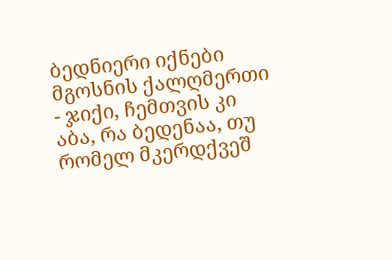ბედნიერი იქნები მგოსნის ქალღმერთი - ჯიქი, ჩემთვის კი აბა, რა ბედენაა, თუ რომელ მკერდქვეშ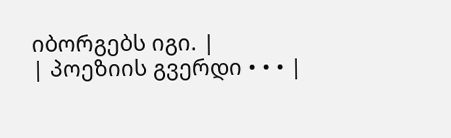იბორგებს იგი. |
| პოეზიის გვერდი • • • |